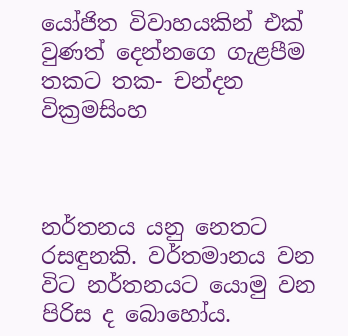යෝජිත විවාහයකින් එක් වුණත් දෙන්නගෙ ගැළපීම තකට තක- චන්දන වික්‍රමසිංහ



නර්තනය යනු නෙතට රසඳුනකි. ව‍ර්තමානය වන විට නර්තනයට යොමු වන පිරිස ද බොහෝය.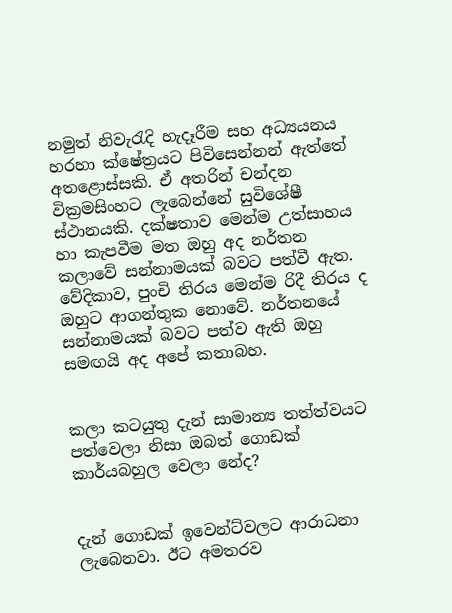නමුත් නිවැරැදි හැදෑරීම සහ අධ්‍යයනය හරහා ක්ෂේත්‍රයට පිවිසෙන්නන් ඇත්තේ අතළොස්සකි. ඒ අතරින් චන්දන වික්‍රමසිංහට ලැබෙන්නේ සුවිශේෂී ස්ථානයකි. දක්ෂතාව මෙන්ම උත්සාහය හා කැපවීම මත ඔහු අද නර්තන කලාවේ සන්නාමයක් බවට පත්වී ඇත. වේදිකාව, පුංචි තිරය මෙන්ම රිදී තිරය ද ඔහුට ආගන්තුක නොවේ. නර්තනයේ සන්නාමයක් බවට පත්ව ඇති ඔහු සමඟයි අද අපේ කතාබහ.


කලා කටයුතු දැන් සාමාන්‍ය තත්ත්වයට පත්වෙලා නිසා ඔබත් ගොඩක් කාර්යබහුල වෙලා නේද?


දැන් ගොඩක් ඉවෙන්ට්වලට ආරාධනා ලැබෙනවා. ඊට අමතරව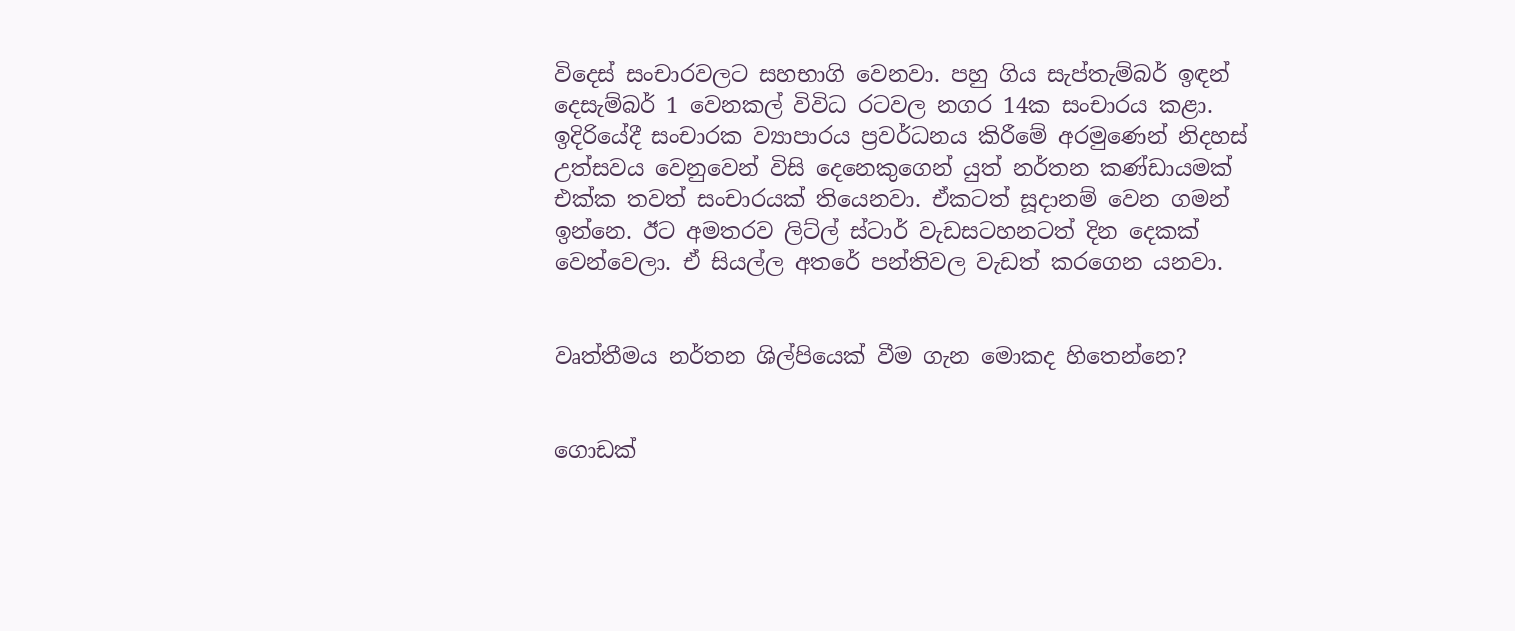විදෙස් සංචාරවලට සහභාගි වෙනවා. පහු ගිය සැප්තැම්බර් ඉඳන් දෙසැම්බර් 1 වෙනකල් විවිධ රටවල නගර 14ක සංචාරය කළා. ඉදිරියේදී සංචාරක ව්‍යාපාරය ප්‍රවර්ධනය කිරීමේ අරමුණෙන් නිදහස් උත්සවය වෙනුවෙන් විසි දෙනෙකුගෙන් යුත් නර්තන කණ්ඩායමක් එක්ක තවත් සංචාරයක් තියෙනවා. ඒකටත් සූදානම් වෙන ගමන් ඉන්නෙ. ඊට අමතරව ලිට්ල් ස්ටාර් වැඩසටහනටත් දින දෙකක් වෙන්වෙලා. ඒ සියල්ල අතරේ පන්තිවල වැඩත් කරගෙන යනවා.


වෘත්තීමය නර්තන ශිල්පියෙක් වීම ගැන මොකද හිතෙන්නෙ?


ගොඩක්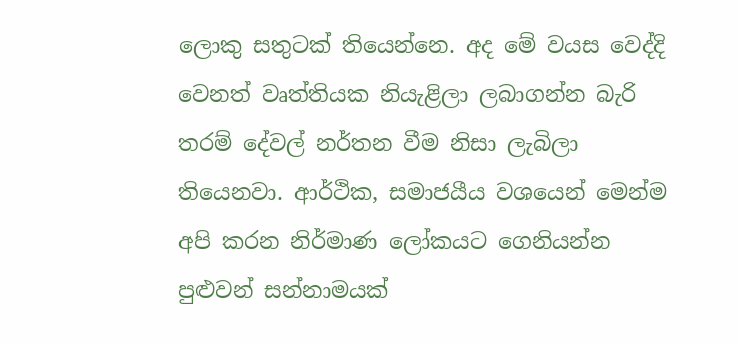ලොකු සතුටක් තියෙන්නෙ. අද මේ වයස වෙද්දි වෙනත් වෘත්තියක නියැළිලා ලබාගන්න බැරි තරම් දේවල් නර්තන වීම නිසා ලැබිලා තියෙනවා. ආර්ථික, සමාජයීය වශයෙන් මෙන්ම අපි කරන නිර්මාණ ලෝකයට ගෙනියන්න පුළුවන් සන්නාමයක්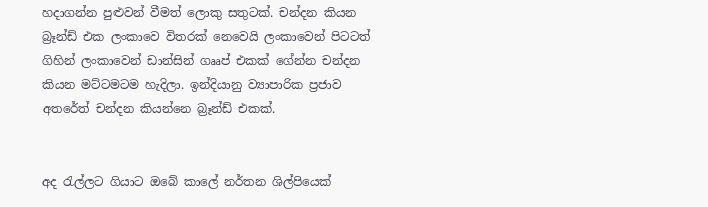හදාගන්න පුළුවන් වීමත් ලොකු සතුටක්. චන්දන කියන බ්‍රෑන්ඩ් එක ලංකාවෙ විතරක් නෙවෙයි ලංකාවෙන් පිටටත් ගිහින් ලංකාවෙන් ඩාන්සින් ගෲප් එකක් ගේන්න චන්දන කියන මට්ටමටම හැදිලා. ඉන්දියානු ව්‍යාපාරික ප්‍රජාව අතරේත් චන්දන කියන්නෙ බ්‍රෑන්ඩ් එකක්.


අද රැල්ලට ගියාට ඔබේ කාලේ නර්තන ශිල්පියෙක්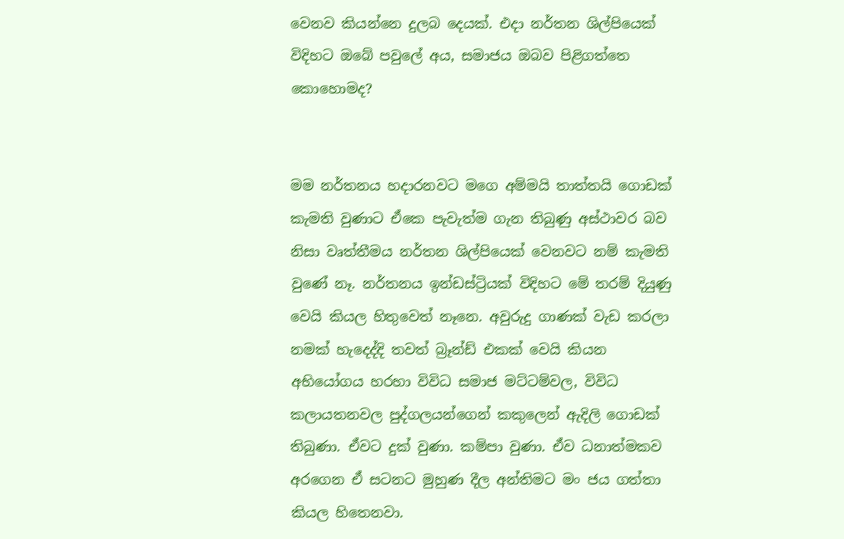වෙනව කියන්නෙ දුලබ දෙයක්. එදා නර්තන ශිල්පියෙක් විදිහට ඔබේ පවුලේ අය, සමාජය ඔබව පිළිගත්තෙ කොහොමද?


මම නර්තනය හදාරනවට මගෙ අම්මයි තාත්තයි ගොඩක් කැමති වුණාට ඒකෙ පැවැත්ම ගැන තිබුණු අස්ථාවර බව නිසා වෘත්තීමය නර්තන ශිල්පියෙක් වෙනවට නම් කැමති වුණේ නෑ. නර්තනය ඉන්ඩස්ට්‍රියක් විදිහට මේ තරම් දියුණු වෙයි කියල හිතුවෙත් නෑනෙ. අවුරුදු ගාණක් වැඩ කරලා නමක් හැදෙද්දි තවත් බ්‍රෑන්ඩ් එකක් වෙයි කියන අභියෝගය හරහා විවිධ සමාජ මට්ටම්වල, විවිධ කලායතනවල පුද්ගලයන්ගෙන් කකුලෙන් ඇදිලි ගොඩක් තිබුණා. ඒවට දුක් වුණා. කම්පා වුණා. ඒව ධනාත්මකව අරගෙන ඒ සටනට මුහුණ දීල අන්තිමට මං ජය ගත්තා කියල හිතෙනවා.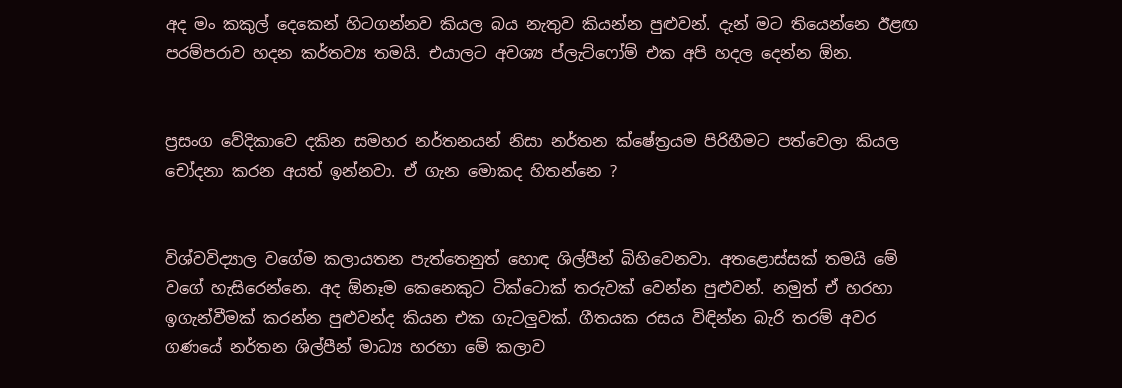අද මං කකුල් දෙකෙන් හිටගන්නව කියල බය නැතුව කියන්න පුළුවන්. දැන් මට තියෙන්නෙ ඊළඟ පරම්පරාව හදන කර්තව්‍ය තමයි. එයාලට අවශ්‍ය ප්ලැට්ෆෝම් එක අපි හදල දෙන්න ඕන.


ප්‍රසංග වේදිකාවෙ දකින සමහර නර්තනයන් නිසා නර්තන ක්ෂේත්‍රයම පිරිහීමට පත්වෙලා කියල චෝදනා කරන අයත් ඉන්නවා. ඒ ගැන මොකද හිතන්නෙ ?


විශ්වවිද්‍යාල වගේම කලායතන පැත්තෙනුත් හොඳ ශිල්පීන් බිහිවෙනවා. අතළොස්සක් තමයි මේ වගේ හැසිරෙන්නෙ. අද ඕනෑම කෙනෙකුට ටික්ටොක් තරුවක් වෙන්න පුළුවන්. නමුත් ඒ හරහා ඉගැන්වීමක් කරන්න පුළුවන්ද කියන එක ගැටලුවක්. ගීතයක රසය විඳින්න බැරි තරම් අවර ගණයේ නර්තන ශිල්පීන් මාධ්‍ය හරහා මේ කලාව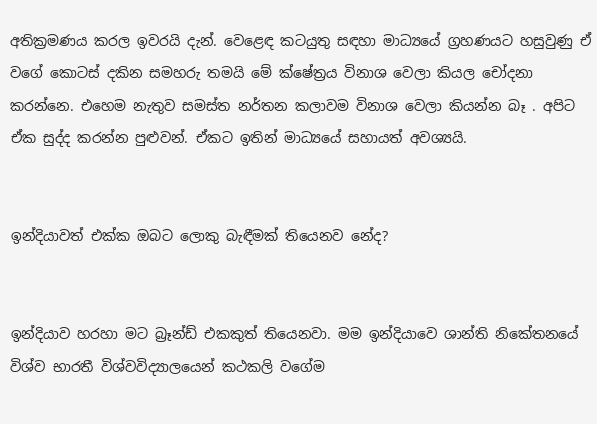අතික්‍රමණය කරල ඉවරයි දැන්. වෙළෙඳ කටයුතු සඳහා මාධ්‍යයේ ග්‍රහණයට හසුවුණු ඒ වගේ කොටස් දකින සමහරු තමයි මේ ක්ෂේත්‍රය විනාශ වෙලා කියල චෝදනා කරන්නෙ. එහෙම නැතුව සමස්ත නර්තන කලාවම විනාශ වෙලා කියන්න බෑ . අපිට ඒක සුද්ද කරන්න පුළුවන්. ඒකට ඉතින් මාධ්‍යයේ සහායත් අවශ්‍යයි.


ඉන්දියාවත් එක්ක ඔබට ලොකු බැඳීමක් තියෙනව නේද?


ඉන්දියාව හරහා මට බ්‍රෑන්ඩ් එකකුත් තියෙනවා. මම ඉන්දියාවෙ ශාන්ති නිකේතනයේ විශ්ව භාරතී විශ්වවිද්‍යාලයෙන් කථකලි වගේම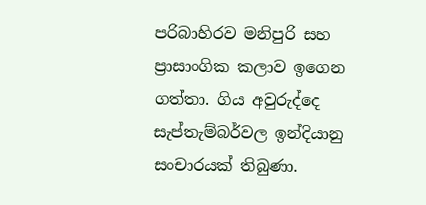පරිබාහිරව මනිපුරි සහ ප්‍රාසාංගික කලාව ඉගෙන ගත්තා. ගිය අවුරුද්දෙ සැප්තැම්බර්වල ඉන්දියානු සංචාරයක් තිබුණා.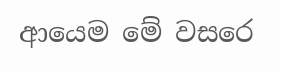ආයෙම මේ වසරෙ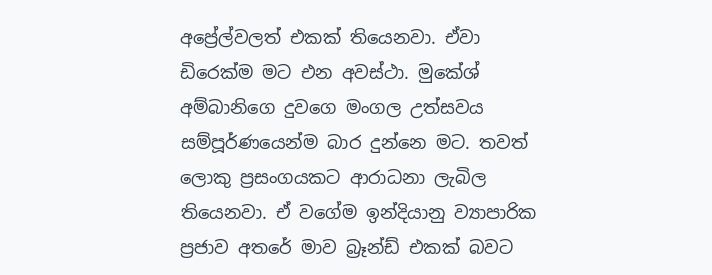අප්‍රේල්වලත් එකක් තියෙනවා. ඒවා ඩිරෙක්ම මට එන අවස්ථා. මුකේශ් අම්බානිගෙ දුවගෙ මංගල උත්සවය සම්පූර්ණයෙන්ම බාර දුන්නෙ මට. තවත් ලොකු ප්‍රසංගයකට ආරාධනා ලැබිල තියෙනවා. ඒ වගේම ඉන්දියානු ව්‍යාපාරික ප්‍රජාව අතරේ මාව බ්‍රෑන්ඩ් එකක් බවට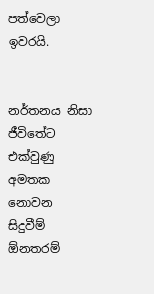පත්වෙලා ඉවරයි.


නර්තනය නිසා ජීවිතේට එක්වුණු අමතක නොවන සිදුවීම් ඕනතරම්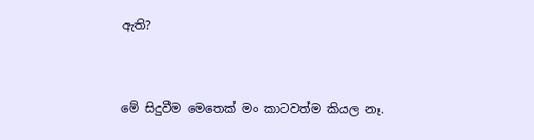ඇති?


මේ සිදුවීම මෙතෙක් මං කාටවත්ම කියල නෑ.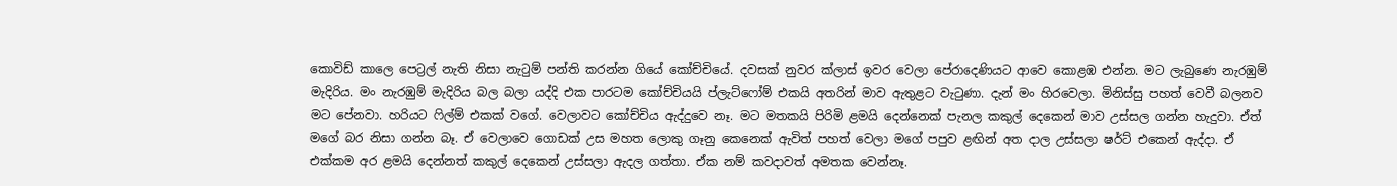කොවිඩ් කාලෙ පෙට්‍රල් නැති නිසා නැටුම් පන්ති කරන්න ගියේ කෝච්චියේ. දවසක් නුවර ක්ලාස් ඉවර වෙලා පේරාදෙණියට ආවෙ කොළඹ එන්න. මට ලැබුණෙ නැරඹුම් මැදිරිය. මං නැරඹුම් මැදිරිය බල බලා යද්දි එක පාරටම කෝච්චියයි ප්ලැට්ෆෝම් එකයි අතරින් මාව ඇතුළට වැටුණා. දැන් මං හිරවෙලා. මිනිස්සු පහත් වෙවී බලනව මට පේනවා. හරියට ෆිල්ම් එකක් වගේ. වෙලාවට කෝච්චිය ඇද්දුවෙ නෑ. මට මතකයි පිරිමි ළමයි දෙන්නෙක් පැනල කකුල් දෙකෙන් මාව උස්සල ගන්න හැදුවා. ඒත් මගේ බර නිසා ගන්න බෑ. ඒ වෙලාවෙ ගොඩක් උස මහත ලොකු ගෑනු කෙනෙක් ඇවිත් පහත් වෙලා මගේ පපුව ළඟින් අත දාල උස්සලා ෂර්ට් එකෙන් ඇද්දා. ඒ එක්කම අර ළමයි දෙන්නත් කකුල් දෙකෙන් උස්සලා ඇදල ගත්තා. ඒක නම් කවදාවත් අමතක වෙන්නෑ.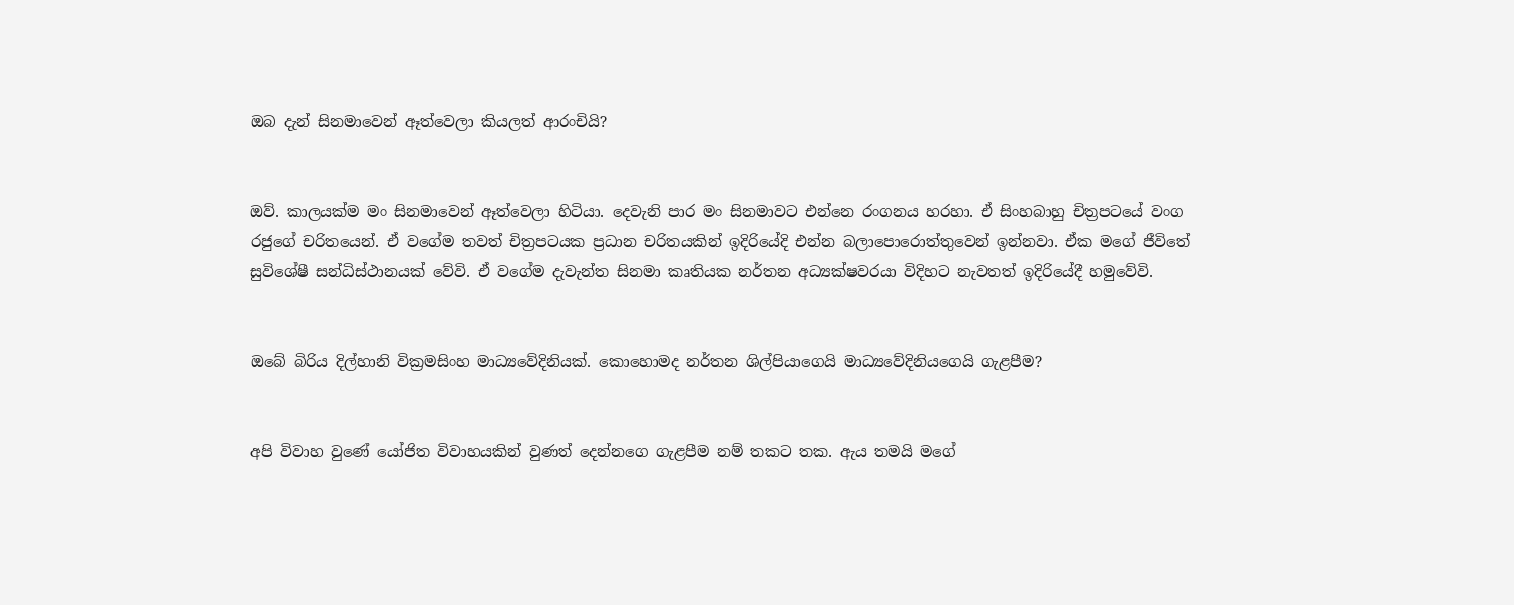ඔබ දැන් සිනමාවෙන් ඈත්වෙලා කියලත් ආරංචියි?


ඔව්. කාලයක්ම මං සිනමාවෙන් ඈත්වෙලා හිටියා. දෙවැනි පාර මං සිනමාවට එන්නෙ රංගනය හරහා. ඒ සිංහබාහු චිත්‍රපටයේ වංග රජුගේ චරිතයෙන්. ඒ වගේම තවත් චිත්‍රපටයක ප්‍රධාන චරිතයකින් ඉදිරියේදි එන්න බලාපොරොත්තුවෙන් ඉන්නවා. ඒක මගේ ජීවිතේ සුවිශේෂී සන්ධිස්ථානයක් වේවි. ඒ වගේම දැවැන්ත සිනමා කෘතියක නර්තන අධ්‍යක්ෂවරයා විදිහට නැවතත් ඉදිරියේදී හමුවේවි.


ඔබේ බිරිය දිල්හානි වික්‍රමසිංහ මාධ්‍යවේදිනියක්. කොහොමද නර්තන ශිල්පියාගෙයි මාධ්‍යවේදිනියගෙයි ගැළපීම?


අපි විවාහ වුණේ යෝජිත විවාහයකින් වුණත් දෙන්නගෙ ගැළපීම නම් තකට තක. ඇය තමයි මගේ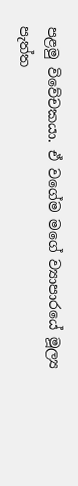පළමු විවේචකයා. ඒ වගේම මගේ ව්‍යාපාරයේ මූල්‍ය පැත්ත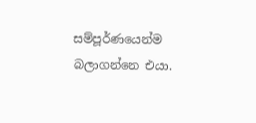සම්පූර්ණයෙන්ම බලාගන්නෙ එයා.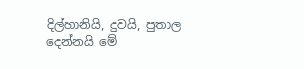දිල්හානියි, දුවයි, පුතාල දෙන්නයි මේ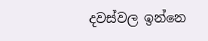දවස්වල ඉන්නෙ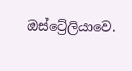ඔස්ට්‍රේලියාවෙ.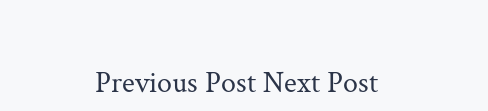Previous Post Next Post